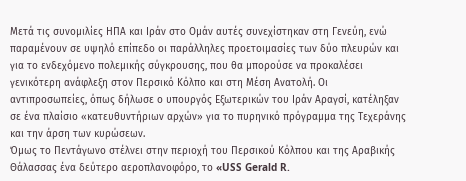Μετά τις συνομιλίες ΗΠΑ και Ιράν στο Ομάν αυτές συνεχίστηκαν στη Γενεύη, ενώ παραμένουν σε υψηλό επίπεδο οι παράλληλες προετοιμασίες των δύο πλευρών και για το ενδεχόμενο πολεμικής σύγκρουσης, που θα μπορούσε να προκαλέσει γενικότερη ανάφλεξη στον Περσικό Κόλπο και στη Μέση Ανατολή. Οι αντιπροσωπείες, όπως δήλωσε ο υπουργός Εξωτερικών του Ιράν Αραγσί, κατέληξαν σε ένα πλαίσιο «κατευθυντήριων αρχών» για το πυρηνικό πρόγραμμα της Τεχεράνης και την άρση των κυρώσεων.
Όμως το Πεντάγωνο στέλνει στην περιοχή του Περσικού Κόλπου και της Αραβικής Θάλασσας ένα δεύτερο αεροπλανοφόρο, το «USS Gerald R.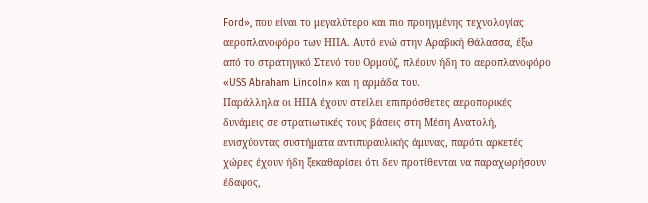Ford», που είναι το μεγαλύτερο και πιο προηγμένης τεχνολογίας αεροπλανοφόρο των ΗΠΑ. Αυτό ενώ στην Αραβική Θάλασσα, έξω από το στρατηγικό Στενό του Ορμούζ, πλέουν ήδη το αεροπλανοφόρο «USS Abraham Lincoln» και η αρμάδα του.
Παράλληλα οι ΗΠΑ έχουν στείλει επιπρόσθετες αεροπορικές δυνάμεις σε στρατιωτικές τους βάσεις στη Μέση Ανατολή, ενισχύοντας συστήματα αντιπυραυλικής άμυνας, παρότι αρκετές χώρες έχουν ήδη ξεκαθαρίσει ότι δεν προτίθενται να παραχωρήσουν έδαφος,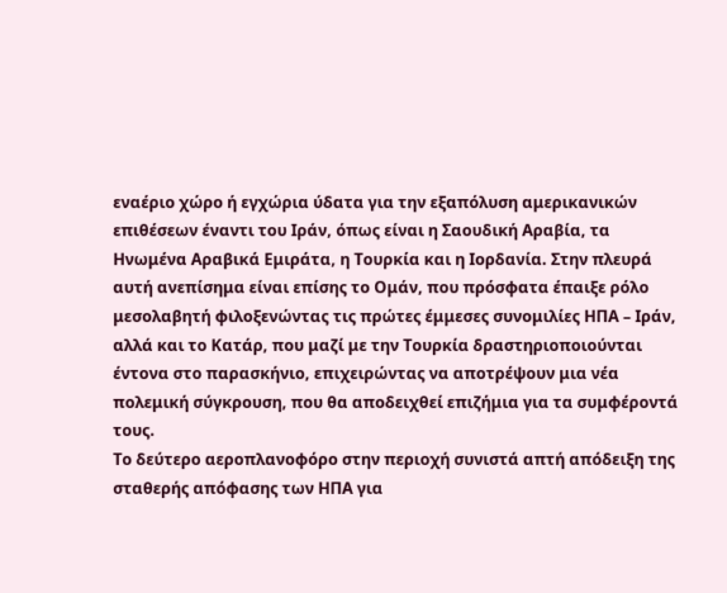εναέριο χώρο ή εγχώρια ύδατα για την εξαπόλυση αμερικανικών επιθέσεων έναντι του Ιράν, όπως είναι η Σαουδική Αραβία, τα Ηνωμένα Αραβικά Εμιράτα, η Τουρκία και η Ιορδανία. Στην πλευρά αυτή ανεπίσημα είναι επίσης το Ομάν, που πρόσφατα έπαιξε ρόλο μεσολαβητή φιλοξενώντας τις πρώτες έμμεσες συνομιλίες ΗΠΑ – Ιράν, αλλά και το Κατάρ, που μαζί με την Τουρκία δραστηριοποιούνται έντονα στο παρασκήνιο, επιχειρώντας να αποτρέψουν μια νέα πολεμική σύγκρουση, που θα αποδειχθεί επιζήμια για τα συμφέροντά τους.
Το δεύτερο αεροπλανοφόρο στην περιοχή συνιστά απτή απόδειξη της σταθερής απόφασης των ΗΠΑ για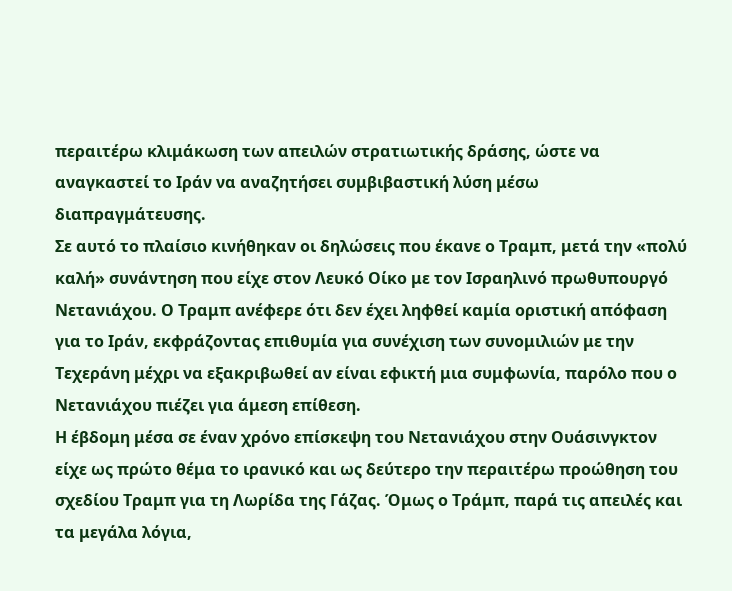περαιτέρω κλιμάκωση των απειλών στρατιωτικής δράσης, ώστε να αναγκαστεί το Ιράν να αναζητήσει συμβιβαστική λύση μέσω διαπραγμάτευσης.
Σε αυτό το πλαίσιο κινήθηκαν οι δηλώσεις που έκανε ο Τραμπ, μετά την «πολύ καλή» συνάντηση που είχε στον Λευκό Οίκο με τον Ισραηλινό πρωθυπουργό Νετανιάχου. Ο Τραμπ ανέφερε ότι δεν έχει ληφθεί καμία οριστική απόφαση για το Ιράν, εκφράζοντας επιθυμία για συνέχιση των συνομιλιών με την Τεχεράνη μέχρι να εξακριβωθεί αν είναι εφικτή μια συμφωνία, παρόλο που ο Νετανιάχου πιέζει για άμεση επίθεση.
Η έβδομη μέσα σε έναν χρόνο επίσκεψη του Νετανιάχου στην Ουάσινγκτον είχε ως πρώτο θέμα το ιρανικό και ως δεύτερο την περαιτέρω προώθηση του σχεδίου Τραμπ για τη Λωρίδα της Γάζας. Όμως ο Τράμπ, παρά τις απειλές και τα μεγάλα λόγια,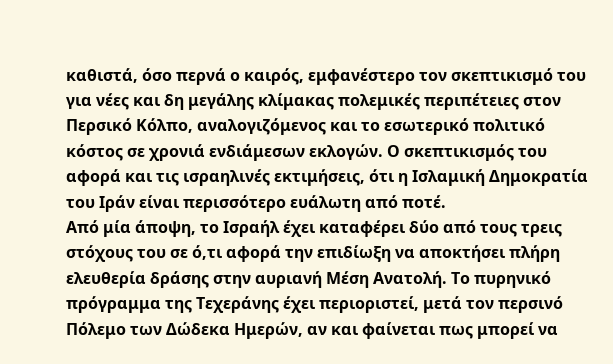καθιστά, όσο περνά ο καιρός, εμφανέστερο τον σκεπτικισμό του για νέες και δη μεγάλης κλίμακας πολεμικές περιπέτειες στον Περσικό Κόλπο, αναλογιζόμενος και το εσωτερικό πολιτικό κόστος σε χρονιά ενδιάμεσων εκλογών. Ο σκεπτικισμός του αφορά και τις ισραηλινές εκτιμήσεις, ότι η Ισλαμική Δημοκρατία του Ιράν είναι περισσότερο ευάλωτη από ποτέ.
Από μία άποψη, το Ισραήλ έχει καταφέρει δύο από τους τρεις στόχους του σε ό,τι αφορά την επιδίωξη να αποκτήσει πλήρη ελευθερία δράσης στην αυριανή Μέση Ανατολή. Το πυρηνικό πρόγραμμα της Τεχεράνης έχει περιοριστεί, μετά τον περσινό Πόλεμο των Δώδεκα Ημερών, αν και φαίνεται πως μπορεί να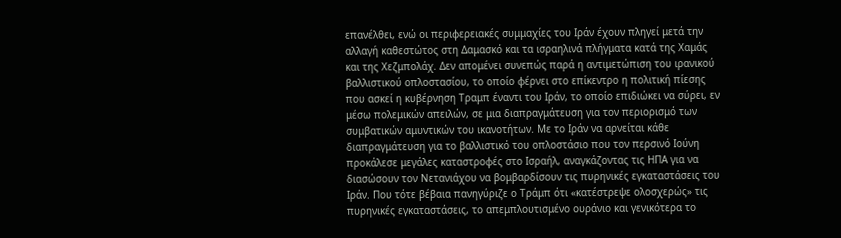επανέλθει, ενώ οι περιφερειακές συμμαχίες του Ιράν έχουν πληγεί μετά την αλλαγή καθεστώτος στη Δαμασκό και τα ισραηλινά πλήγματα κατά της Χαμάς και της Χεζμπολάχ. Δεν απομένει συνεπώς παρά η αντιμετώπιση του ιρανικού βαλλιστικού οπλοστασίου, το οποίο φέρνει στο επίκεντρο η πολιτική πίεσης που ασκεί η κυβέρνηση Τραμπ έναντι του Ιράν, το οποίο επιδιώκει να σύρει, εν μέσω πολεμικών απειλών, σε μια διαπραγμάτευση για τον περιορισμό των συμβατικών αμυντικών του ικανοτήτων. Με το Ιράν να αρνείται κάθε διαπραγμάτευση για το βαλλιστικό του οπλοστάσιο που τον περσινό Ιούνη προκάλεσε μεγάλες καταστροφές στο Ισραήλ, αναγκάζοντας τις ΗΠΑ για να διασώσουν τον Νετανιάχου να βομβαρδίσουν τις πυρηνικές εγκαταστάσεις του Ιράν. Που τότε βέβαια πανηγύριζε ο Τράμπ ότι «κατέστρεψε ολοσχερώς» τις πυρηνικές εγκαταστάσεις, το απεμπλουτισμένο ουράνιο και γενικότερα το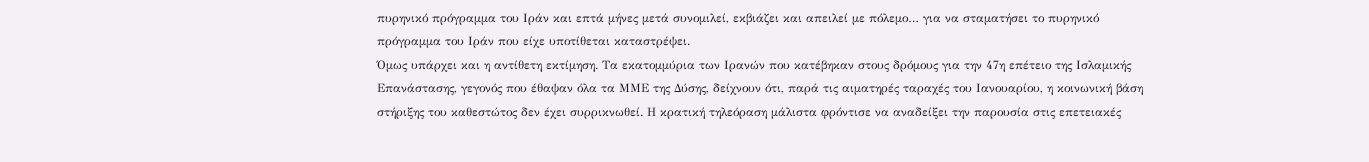πυρηνικό πρόγραμμα του Ιράν και επτά μήνες μετά συνομιλεί, εκβιάζει και απειλεί με πόλεμο… για να σταματήσει το πυρηνικό πρόγραμμα του Ιράν που είχε υποτίθεται καταστρέψει.
Όμως υπάρχει και η αντίθετη εκτίμηση. Τα εκατομμύρια των Ιρανών που κατέβηκαν στους δρόμους για την 47η επέτειο της Ισλαμικής Επανάστασης, γεγονός που έθαψαν όλα τα ΜΜΕ της Δύσης, δείχνουν ότι, παρά τις αιματηρές ταραχές του Ιανουαρίου, η κοινωνική βάση στήριξης του καθεστώτος δεν έχει συρρικνωθεί. Η κρατική τηλεόραση μάλιστα φρόντισε να αναδείξει την παρουσία στις επετειακές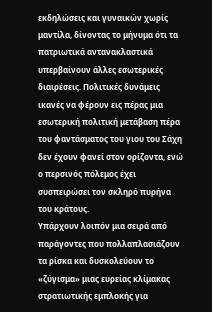εκδηλώσεις και γυναικών χωρίς μαντίλα, δίνοντας το μήνυμα ότι τα πατριωτικά αντανακλαστικά υπερβαίνουν άλλες εσωτερικές διαιρέσεις. Πολιτικές δυνάμεις ικανές να φέρουν εις πέρας μια εσωτερική πολιτική μετάβαση πέρα του φαντάσματος του γιου του Σάχη δεν έχουν φανεί στον ορίζοντα, ενώ ο περσινός πόλεμος έχει συσπειρώσει τον σκληρό πυρήνα του κράτους.
Υπάρχουν λοιπόν μια σειρά από παράγοντες που πολλαπλασιάζουν τα ρίσκα και δυσκολεύουν το «ζύγισμα» μιας ευρείας κλίμακας στρατιωτικής εμπλοκής για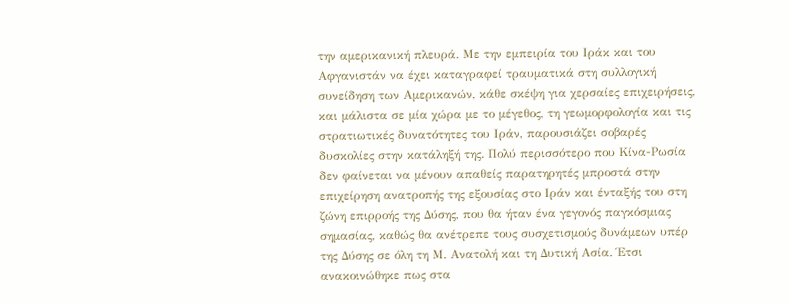την αμερικανική πλευρά. Με την εμπειρία του Ιράκ και του Αφγανιστάν να έχει καταγραφεί τραυματικά στη συλλογική συνείδηση των Αμερικανών, κάθε σκέψη για χερσαίες επιχειρήσεις, και μάλιστα σε μία χώρα με το μέγεθος, τη γεωμορφολογία και τις στρατιωτικές δυνατότητες του Ιράν, παρουσιάζει σοβαρές δυσκολίες στην κατάληξή της. Πολύ περισσότερο που Κίνα-Ρωσία δεν φαίνεται να μένουν απαθείς παρατηρητές μπροστά στην επιχείρηση ανατροπής της εξουσίας στο Ιράν και ένταξής του στη ζώνη επιρροής της Δύσης, που θα ήταν ένα γεγονός παγκόσμιας σημασίας, καθώς θα ανέτρεπε τους συσχετισμούς δυνάμεων υπέρ της Δύσης σε όλη τη Μ. Ανατολή και τη Δυτική Ασία. Έτσι ανακοινώθηκε πως στα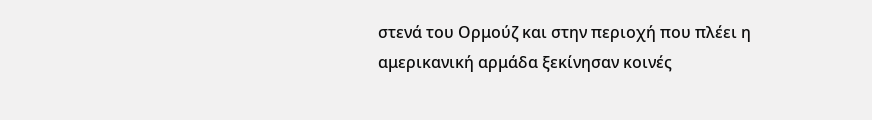στενά του Ορμούζ και στην περιοχή που πλέει η αμερικανική αρμάδα ξεκίνησαν κοινές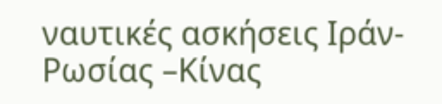ναυτικές ασκήσεις Ιράν- Ρωσίας –Κίνας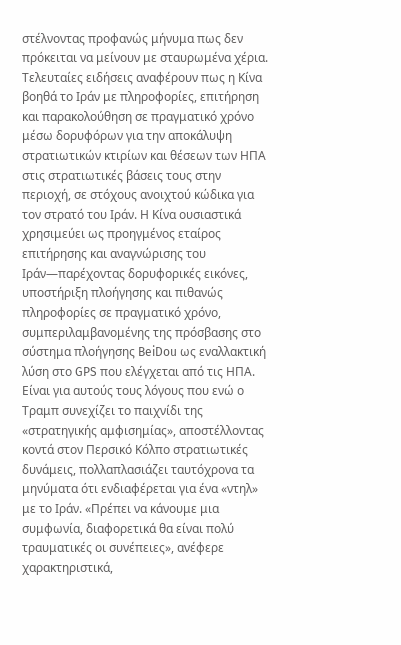στέλνοντας προφανώς μήνυμα πως δεν πρόκειται να μείνουν με σταυρωμένα χέρια. Τελευταίες ειδήσεις αναφέρουν πως η Κίνα βοηθά το Ιράν με πληροφορίες, επιτήρηση και παρακολούθηση σε πραγματικό χρόνο μέσω δορυφόρων για την αποκάλυψη στρατιωτικών κτιρίων και θέσεων των ΗΠΑ στις στρατιωτικές βάσεις τους στην περιοχή, σε στόχους ανοιχτού κώδικα για τον στρατό του Ιράν. Η Κίνα ουσιαστικά χρησιμεύει ως προηγμένος εταίρος επιτήρησης και αναγνώρισης του Ιράν—παρέχοντας δορυφορικές εικόνες, υποστήριξη πλοήγησης και πιθανώς πληροφορίες σε πραγματικό χρόνο, συμπεριλαμβανομένης της πρόσβασης στο σύστημα πλοήγησης BeiDou ως εναλλακτική λύση στο GPS που ελέγχεται από τις ΗΠΑ.
Είναι για αυτούς τους λόγους που ενώ ο Τραμπ συνεχίζει το παιχνίδι της «στρατηγικής αμφισημίας», αποστέλλοντας κοντά στον Περσικό Κόλπο στρατιωτικές δυνάμεις, πολλαπλασιάζει ταυτόχρονα τα μηνύματα ότι ενδιαφέρεται για ένα «ντηλ» με το Ιράν. «Πρέπει να κάνουμε μια συμφωνία, διαφορετικά θα είναι πολύ τραυματικές οι συνέπειες», ανέφερε χαρακτηριστικά,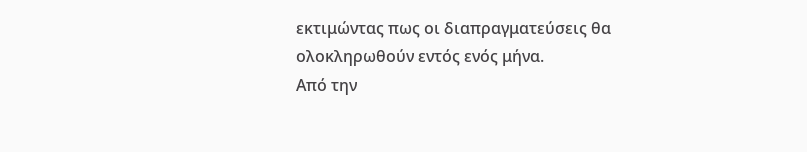εκτιμώντας πως οι διαπραγματεύσεις θα ολοκληρωθούν εντός ενός μήνα.
Από την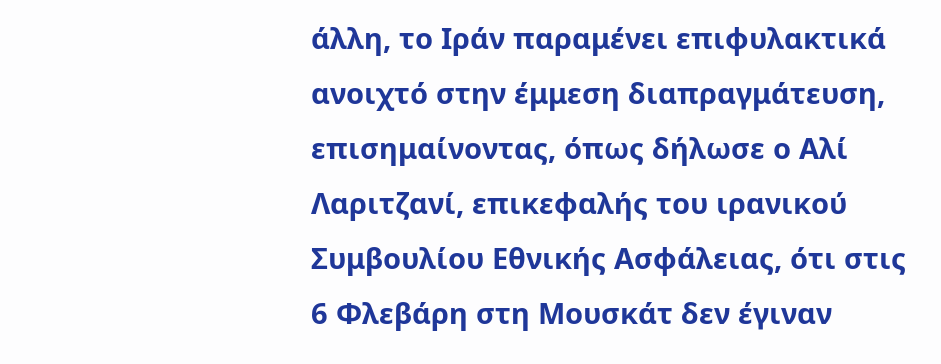άλλη, το Ιράν παραμένει επιφυλακτικά ανοιχτό στην έμμεση διαπραγμάτευση, επισημαίνοντας, όπως δήλωσε ο Αλί Λαριτζανί, επικεφαλής του ιρανικού Συμβουλίου Εθνικής Ασφάλειας, ότι στις 6 Φλεβάρη στη Μουσκάτ δεν έγιναν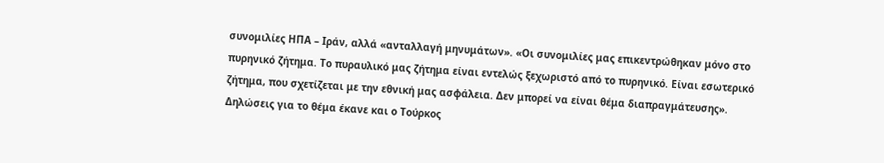συνομιλίες ΗΠΑ – Ιράν, αλλά «ανταλλαγή μηνυμάτων». «Οι συνομιλίες μας επικεντρώθηκαν μόνο στο πυρηνικό ζήτημα. Το πυραυλικό μας ζήτημα είναι εντελώς ξεχωριστό από το πυρηνικό. Είναι εσωτερικό ζήτημα, που σχετίζεται με την εθνική μας ασφάλεια. Δεν μπορεί να είναι θέμα διαπραγμάτευσης».
Δηλώσεις για το θέμα έκανε και ο Τούρκος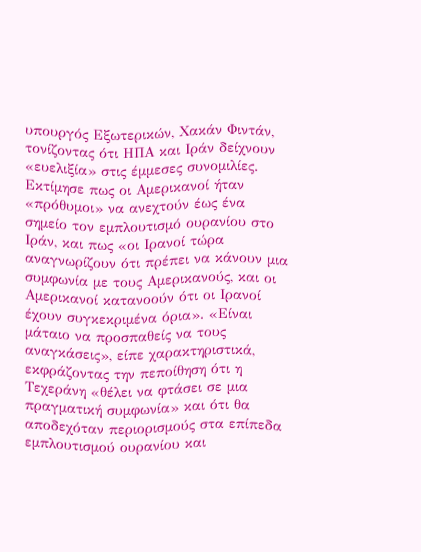υπουργός Εξωτερικών, Χακάν Φιντάν, τονίζοντας ότι ΗΠΑ και Ιράν δείχνουν «ευελιξία» στις έμμεσες συνομιλίες. Εκτίμησε πως οι Αμερικανοί ήταν «πρόθυμοι» να ανεχτούν έως ένα σημείο τον εμπλουτισμό ουρανίου στο Ιράν, και πως «οι Ιρανοί τώρα αναγνωρίζουν ότι πρέπει να κάνουν μια συμφωνία με τους Αμερικανούς, και οι Αμερικανοί κατανοούν ότι οι Ιρανοί έχουν συγκεκριμένα όρια». «Είναι μάταιο να προσπαθείς να τους αναγκάσεις», είπε χαρακτηριστικά, εκφράζοντας την πεποίθηση ότι η Τεχεράνη «θέλει να φτάσει σε μια πραγματική συμφωνία» και ότι θα αποδεχόταν περιορισμούς στα επίπεδα εμπλουτισμού ουρανίου και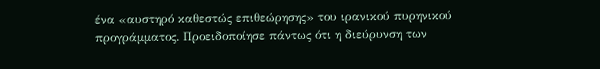ένα «αυστηρό καθεστώς επιθεώρησης» του ιρανικού πυρηνικού προγράμματος. Προειδοποίησε πάντως ότι η διεύρυνση των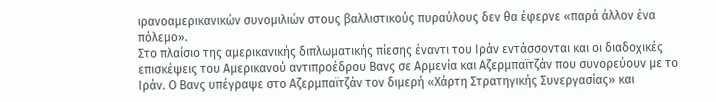ιρανοαμερικανικών συνομιλιών στους βαλλιστικούς πυραύλους δεν θα έφερνε «παρά άλλον ένα πόλεμο».
Στο πλαίσιο της αμερικανικής διπλωματικής πίεσης έναντι του Ιράν εντάσσονται και οι διαδοχικές επισκέψεις του Αμερικανού αντιπροέδρου Βανς σε Αρμενία και Αζερμπαϊτζάν που συνορεύουν με το Ιράν. Ο Βανς υπέγραψε στο Αζερμπαϊτζάν τον διμερή «Χάρτη Στρατηγικής Συνεργασίας» και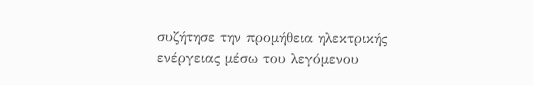συζήτησε την προμήθεια ηλεκτρικής ενέργειας μέσω του λεγόμενου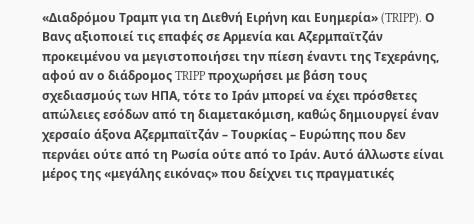«Διαδρόμου Τραμπ για τη Διεθνή Ειρήνη και Ευημερία» (TRIPP). Ο Βανς αξιοποιεί τις επαφές σε Αρμενία και Αζερμπαϊτζάν προκειμένου να μεγιστοποιήσει την πίεση έναντι της Τεχεράνης, αφού αν ο διάδρομος TRIPP προχωρήσει με βάση τους σχεδιασμούς των ΗΠΑ, τότε το Ιράν μπορεί να έχει πρόσθετες απώλειες εσόδων από τη διαμετακόμιση, καθώς δημιουργεί έναν χερσαίο άξονα Αζερμπαϊτζάν – Τουρκίας – Ευρώπης που δεν περνάει ούτε από τη Ρωσία ούτε από το Ιράν. Αυτό άλλωστε είναι μέρος της «μεγάλης εικόνας» που δείχνει τις πραγματικές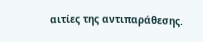αιτίες της αντιπαράθεσης.